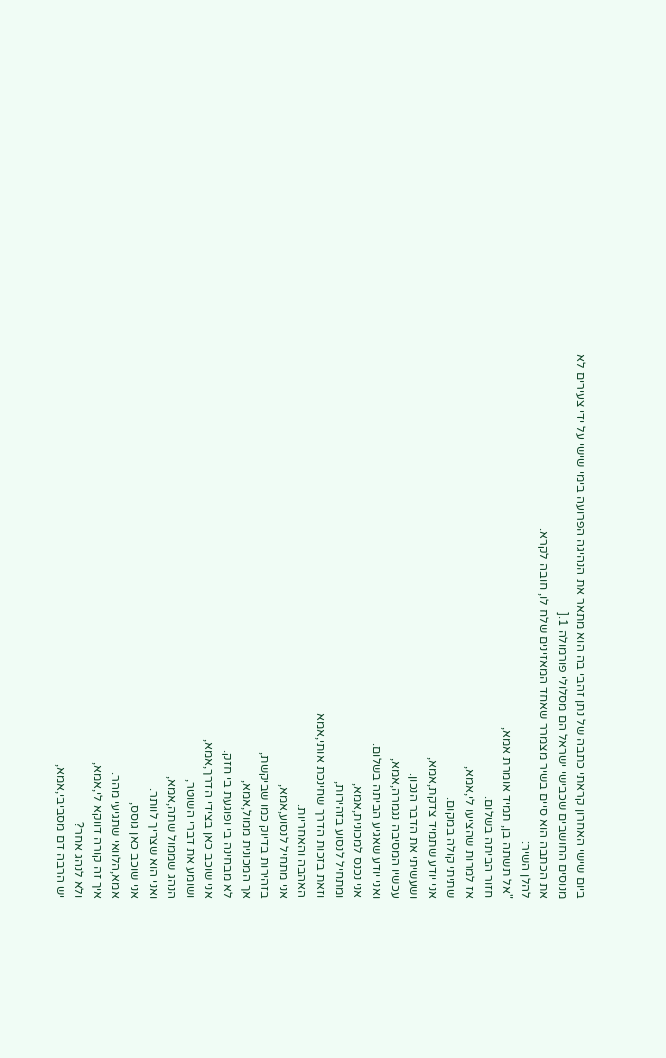ביום שישי האחרון קראתי כתבה של נתן זהבי בה הוא מתאר את הנהיגה הפרועה בימי שישי על ידי צעירים לא מנוסים החושבים שכבישי ישראל הם מסלולי פורמולה 1.[
את הכתבה הוא סיים בשיר מצמרר שאחד המאזינים שלח לו, חובה לקרא.
להלן השיר:
"אל תשתה בן, תמיד אומרת אמא,
חזור הביתה בשלום.
אז למרות שהציעו לי,אמא,
שתיתי קולה במקום.
אני יודע שתמיד צדקת,אמא,
ושעשיתי את הדבר הנכון.
עכשיו המסיבה נגמרה,אמא,
ואני יודע שאגיע הביתה בשלום.
אני נכנס למכונית,אמא,
ומתחיל לנסוע בזהירות,
וזאת בזכות הדרך שחינכת אותי,אמא
האהבה והאחריות.
אני מתחיל לנסוע,אמא,
בזהירות בדיוק כמו שביקשת,
אך המכונית ממול,אמא,
לא מבחינה בי ופוגעת בי חזק.
אני שוכב כאן בצידי הדרך,אמא,
ושומע את דברי השוטר,
הנהג שממול שתה,אמא,
ואני הוא שצריך לוותר.
אני שוכב כאן גוסס,
אמא,הלוואי שתגיעי מהר.
איך זה קורה דווקא לי,אמא,
ולא לנהג אחר?
יש הרבה דם מסביבי,אמא,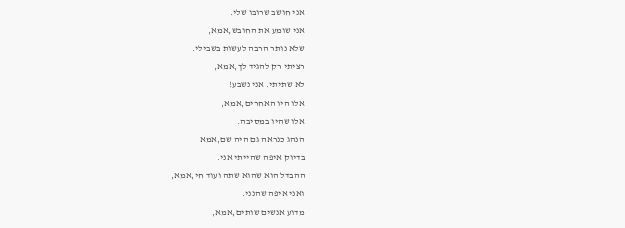אני חושב שרובו שלי.
אני שומע את החובש,אמא,
שלא נותר הרבה לעשות בשבילי.
רציתי רק להגיד לך,אמא,
לא שתיתי. אני נשבע!
אלו היו האחרים,אמא,
אלו שהיו במסיבה.
הנהג כנראה גם היה שם,אמא
בדיוק איפה שהייתי אני.
ההבדל הוא שהוא שתה ועוד חי,אמא,
ואני איפה שהנני.
מדוע אנשים שותים,אמא,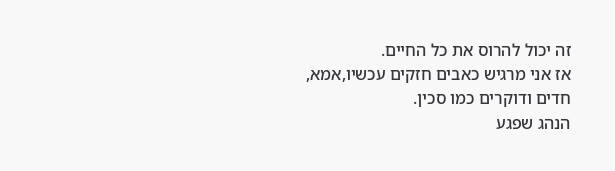זה יכול להרוס את כל החיים.
אז אני מרגיש כאבים חזקים עכשיו,אמא,
חדים ודוקרים כמו סכין.
הנהג שפגע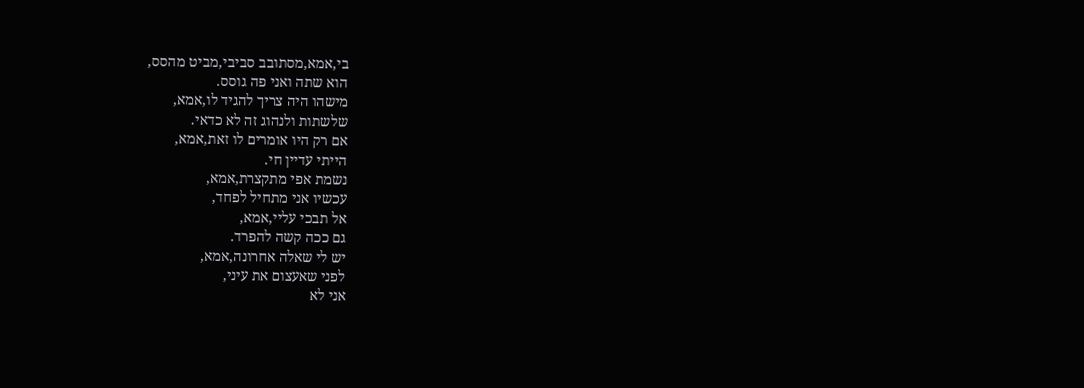בי,אמא,מסתובב סביבי,מביט מהסס,
הוא שתה ואני פה גוסס.
מישהו היה צריך להגיד לו,אמא,
שלשתות ולנהוג זה לא כדאי.
אם רק היו אומרים לו זאת,אמא,
הייתי עדיין חי.
נשמת אפי מתקצרת,אמא,
עכשיו אני מתחיל לפחד,
אל תבכי עליי,אמא,
גם ככה קשה להפרד.
יש לי שאלה אחרונה,אמא,
לפני שאעצום את עיני,
אני לא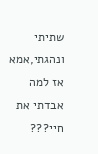שתיתי ונהגתי,אמא
אז למה אבדתי את חיי???